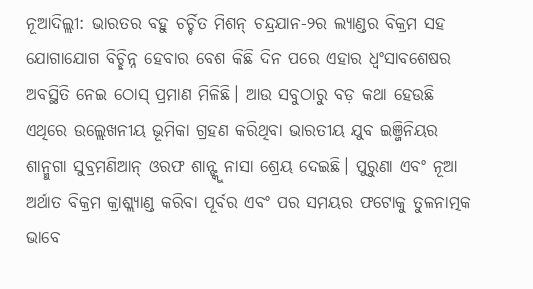ନୂଆଦିଲ୍ଲୀ: ଭାରତର ବହୁ ଚର୍ଚ୍ଚିତ ମିଶନ୍ ଚନ୍ଦ୍ରଯାନ-୨ର ଲ୍ୟାଣ୍ଡର ବିକ୍ରମ ସହ ଯୋଗାଯୋଗ ବିଚ୍ଛିନ୍ନ ହେବାର ବେଶ କିଛି ଦିନ ପରେ ଏହାର ଧ୍ୱଂସାବଶେଷର ଅବସ୍ଥିତି ନେଇ ଠୋସ୍ ପ୍ରମାଣ ମିଳିଛି। ଆଉ ସବୁଠାରୁ ବଡ଼ କଥା ହେଉଛି ଏଥିରେ ଉଲ୍ଲେଖନୀୟ ଭୂମିକା ଗ୍ରହଣ କରିଥିବା ଭାରତୀୟ ଯୁବ ଇଞ୍ଜିନିୟର ଶାନ୍ମୁଗା ସୁବ୍ରମଣିଆନ୍ ଓରଫ ଶାନ୍ଙ୍କୁ ନାସା ଶ୍ରେୟ ଦେଇଛି। ପୁରୁଣା ଏବଂ ନୂଆ ଅର୍ଥାତ ବିକ୍ରମ କ୍ରାଶ୍ଲ୍ୟାଣ୍ଡ କରିବା ପୂର୍ବର ଏବଂ ପର ସମୟର ଫଟୋକୁ ତୁଳନାତ୍ମକ ଭାବେ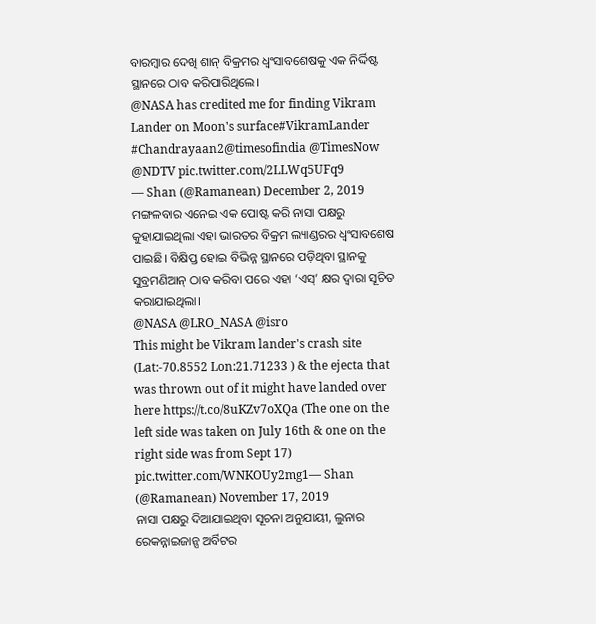ବାରମ୍ବାର ଦେଖି ଶାନ୍ ବିକ୍ରମର ଧ୍ୱଂସାବଶେଷକୁ ଏକ ନିର୍ଦ୍ଦିଷ୍ଟ ସ୍ଥାନରେ ଠାବ କରିପାରିଥିଲେ।
@NASA has credited me for finding Vikram Lander on Moon's surface#VikramLander #Chandrayaan2@timesofindia @TimesNow @NDTV pic.twitter.com/2LLWq5UFq9
— Shan (@Ramanean) December 2, 2019
ମଙ୍ଗଳବାର ଏନେଇ ଏକ ପୋଷ୍ଟ କରି ନାସା ପକ୍ଷରୁ କୁହାଯାଇଥିଲା ଏହା ଭାରତର ବିକ୍ରମ ଲ୍ୟାଣ୍ଡରର ଧ୍ୱଂସାବଶେଷ ପାଇଛି। ବିକ୍ଷିପ୍ତ ହୋଇ ବିଭିନ୍ନ ସ୍ଥାନରେ ପଡ଼ିଥିବା ସ୍ଥାନକୁ ସୁବ୍ରମଣିଆନ୍ ଠାବ କରିବା ପରେ ଏହା ‘ଏସ୍’ କ୍ଷର ଦ୍ୱାରା ସୂଚିତ କରାଯାଇଥିଲା।
@NASA @LRO_NASA @isro
This might be Vikram lander's crash site (Lat:-70.8552 Lon:21.71233 ) & the ejecta that was thrown out of it might have landed over here https://t.co/8uKZv7oXQa (The one on the left side was taken on July 16th & one on the right side was from Sept 17) pic.twitter.com/WNKOUy2mg1— Shan (@Ramanean) November 17, 2019
ନାସା ପକ୍ଷରୁ ଦିଆଯାଇଥିବା ସୂଚନା ଅନୁଯାୟୀ, ଲୁନାର ରେକନ୍ନାଇଜାନ୍ସ ଅର୍ବିଟର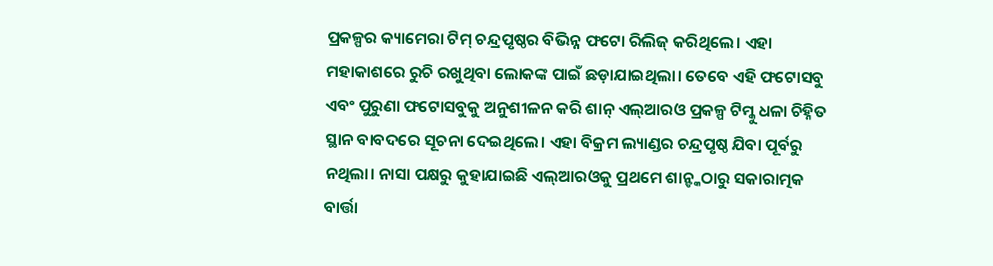ପ୍ରକଳ୍ପର କ୍ୟାମେରା ଟିମ୍ ଚନ୍ଦ୍ରପୃଷ୍ଠର ବିଭିନ୍ନ ଫଟୋ ରିଲିଜ୍ କରିଥିଲେ। ଏହା ମହାକାଶରେ ରୁଚି ରଖୁଥିବା ଲୋକଙ୍କ ପାଇଁ ଛଡ଼ାଯାଇଥିଲା। ତେବେ ଏହି ଫଟୋସବୁ ଏବଂ ପୁରୁଣା ଫଟୋସବୁକୁ ଅନୁଶୀଳନ କରି ଶାନ୍ ଏଲ୍ଆରଓ ପ୍ରକଳ୍ପ ଟିମ୍କୁ ଧଳା ଚିହ୍ନିତ ସ୍ଥାନ ବାବଦରେ ସୂଚନା ଦେଇଥିଲେ। ଏହା ବିକ୍ରମ ଲ୍ୟାଣ୍ଡର ଚନ୍ଦ୍ରପୃଷ୍ଠ ଯିବା ପୂର୍ବରୁ ନଥିଲା। ନାସା ପକ୍ଷରୁ କୁହାଯାଇଛି ଏଲ୍ଆରଓକୁ ପ୍ରଥମେ ଶାନ୍ଙ୍କଠାରୁ ସକାରାତ୍ମକ ବାର୍ତ୍ତା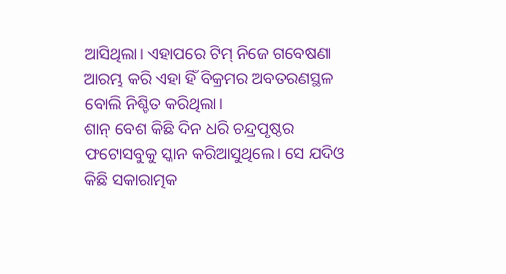ଆସିଥିଲା। ଏହାପରେ ଟିମ୍ ନିଜେ ଗବେଷଣା ଆରମ୍ଭ କରି ଏହା ହିଁ ବିକ୍ରମର ଅବତରଣସ୍ଥଳ ବୋଲି ନିଶ୍ଚିତ କରିଥିଲା।
ଶାନ୍ ବେଶ କିଛି ଦିନ ଧରି ଚନ୍ଦ୍ରପୃଷ୍ଠର ଫଟୋସବୁକୁ ସ୍କାନ କରିଆସୁଥିଲେ। ସେ ଯଦିଓ କିଛି ସକାରାତ୍ମକ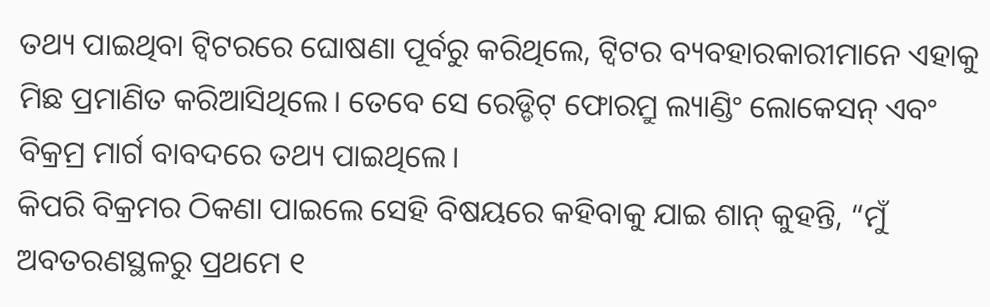ତଥ୍ୟ ପାଇଥିବା ଟ୍ୱିଟରରେ ଘୋଷଣା ପୂର୍ବରୁ କରିଥିଲେ, ଟ୍ୱିଟର ବ୍ୟବହାରକାରୀମାନେ ଏହାକୁ ମିଛ ପ୍ରମାଣିତ କରିଆସିଥିଲେ। ତେବେ ସେ ରେଡ୍ଡିଟ୍ ଫୋରମ୍ରୁ ଲ୍ୟାଣ୍ଡିଂ ଲୋକେସନ୍ ଏବଂ ବିକ୍ରମ୍ର ମାର୍ଗ ବାବଦରେ ତଥ୍ୟ ପାଇଥିଲେ।
କିପରି ବିକ୍ରମର ଠିକଣା ପାଇଲେ ସେହି ବିଷୟରେ କହିବାକୁ ଯାଇ ଶାନ୍ କୁହନ୍ତି, “ମୁଁ ଅବତରଣସ୍ଥଳରୁ ପ୍ରଥମେ ୧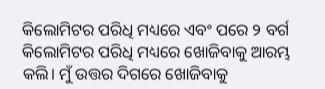କିଲୋମିଟର ପରିଧି ମଧ୍ୟରେ ଏବଂ ପରେ ୨ ବର୍ଗ କିଲୋମିଟର ପରିଧି ମଧ୍ୟରେ ଖୋଜିବାକୁ ଆରମ୍ଭ କଲି। ମୁଁ ଉତ୍ତର ଦିଗରେ ଖୋଜିବାକୁ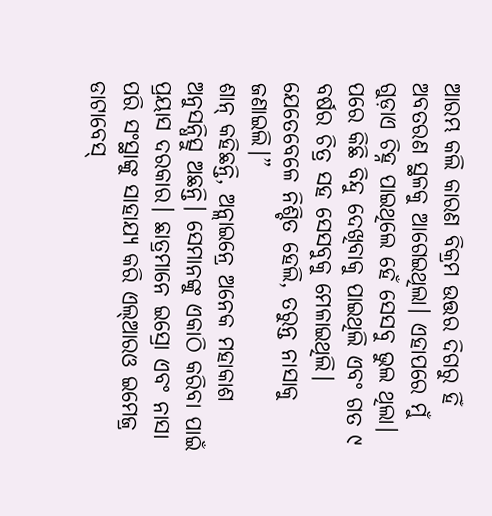ଆରମ୍ଭ କଲି କାରଣ ବିକ୍ରମ ଉତ୍ତର ଦିଗରୁ ହିଁ ଅବତରଣ ସ୍ଥଳକୁ ଆଗେଇଥିଲା। ଏହାପରେ ମୁଁ ଗୁଡ଼ାଏ ଚିହ୍ନ ପାଇଥିଲେ ହେଁ ସେସବୁ ଭୁଲ ଥିଲା। ପରେ କିଛି ବିନ୍ଦୁ ଦେଖିବାକୁ ପାଇଥିଲି ଏବଂ ଗତ ୯ ବର୍ଷର ଚିତ୍ର ସହ ସେସବୁକୁ ମେଳାଇଥିଲି। ଯେତେବେଳେ ନିଶ୍ଚିତ ହେଲି, ତରୁନ୍ତ ନାସାକୁ ଜଣାଇଲି।”
ଶାନ୍ କହିଛନ୍ତି, ଅନ୍ଲାଇନ୍ରେ ଅନେକ ମହାକାଶ ଅନୁସନ୍ଧିତ୍ସୁ ଅଛନ୍ତି। ସେମାନଙ୍କୁ ଏକାଠି କରିବା ପାଇଁ ପ୍ରୟାସ ଦରକାର। ଛାତ୍ରମାନେ ଇସ୍ରୋ ଏବଂ ନାସା ପରି ସଂସ୍ଥାଙ୍କୁ ସାହାଯ୍ୟ କରି ଏଲ୍ଆରଓ ଇମେଜ୍ର ଡାଟାବେସ୍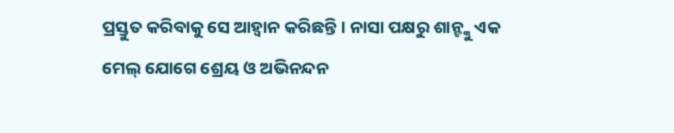ପ୍ରସ୍ତୁତ କରିବାକୁ ସେ ଆହ୍ୱାନ କରିଛନ୍ତି। ନାସା ପକ୍ଷରୁ ଶାନ୍ଙ୍କୁ ଏକ ମେଲ୍ ଯୋଗେ ଶ୍ରେୟ ଓ ଅଭିନନ୍ଦନ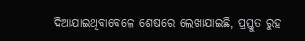ଦିଆଯାଇଥିବାବେଳେ ଶେଷରେ ଲେଖାଯାଇଛି, ପ୍ରସ୍ତୁତ ରୁହ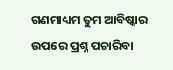ଗଣମାଧ୍ୟମ ତୁମ ଆବିଷ୍କାର ଉପରେ ପ୍ରଶ୍ନ ପଚାରିବା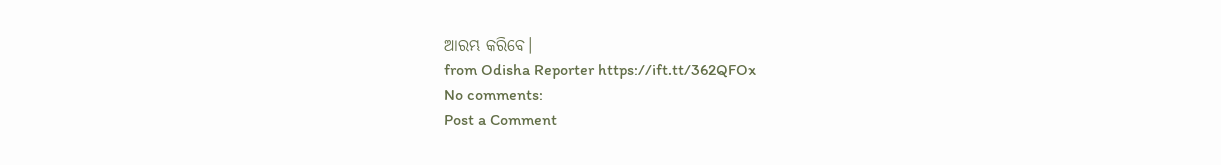ଆରମ୍ଭ କରିବେ।
from Odisha Reporter https://ift.tt/362QFOx
No comments:
Post a Comment